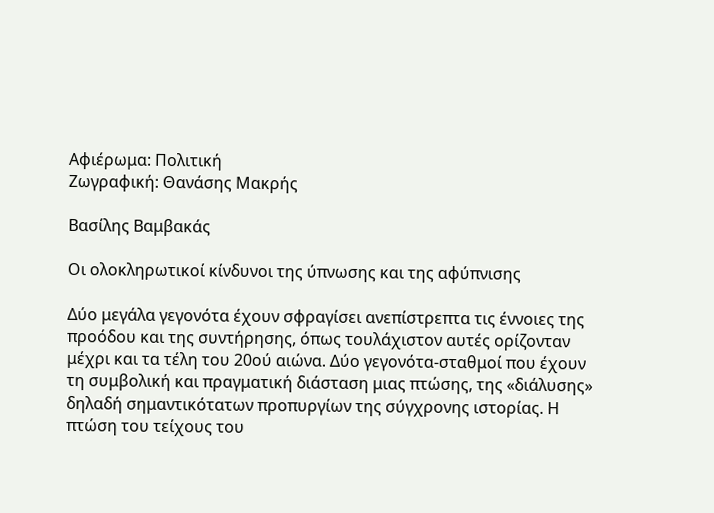Αφιέρωμα: Πολιτική
Ζωγραφική: Θανάσης Μακρής

Βασίλης Βαμβακάς

Οι ολοκληρωτικοί κίνδυνοι της ύπνωσης και της αφύπνισης

Δύο μεγάλα γεγονότα έχουν σφραγίσει ανεπίστρεπτα τις έννοιες της προόδου και της συντήρησης, όπως τουλάχιστον αυτές ορίζονταν μέχρι και τα τέλη του 20ού αιώνα. Δύο γεγονότα-σταθμοί που έχουν τη συμβολική και πραγματική διάσταση μιας πτώσης, της «διάλυσης» δηλαδή σημαντικότατων προπυργίων της σύγχρονης ιστορίας. Η πτώση του τείχους του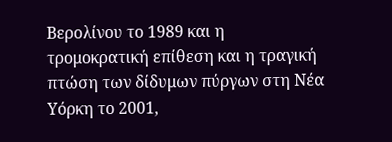Βερολίνου το 1989 και η τρομοκρατική επίθεση και η τραγική πτώση των δίδυμων πύργων στη Νέα Υόρκη το 2001,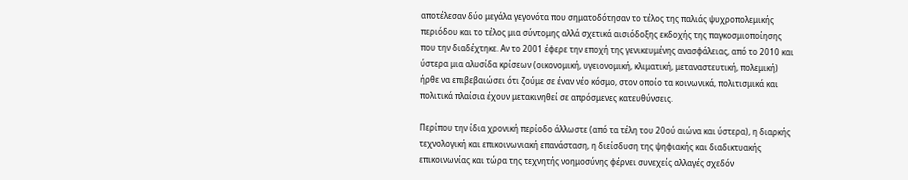αποτέλεσαν δύο μεγάλα γεγονότα που σηματοδότησαν το τέλος της παλιάς ψυχροπολεμικής περιόδου και το τέλος μια σύντομης αλλά σχετικά αισιόδοξης εκδοχής της παγκοσμιοποίησης που την διαδέχτηκε. Αν το 2001 έφερε την εποχή της γενικευμένης ανασφάλειας, από το 2010 και ύστερα μια αλυσίδα κρίσεων (οικονομική, υγειονομική, κλιματική, μεταναστευτική, πολεμική) ήρθε να επιβεβαιώσει ότι ζούμε σε έναν νέο κόσμο, στον οποίο τα κοινωνικά, πολιτισμικά και πολιτικά πλαίσια έχουν μετακινηθεί σε απρόσμενες κατευθύνσεις.

Περίπου την ίδια χρονική περίοδο άλλωστε (από τα τέλη του 20ού αιώνα και ύστερα), η διαρκής τεχνολογική και επικοινωνιακή επανάσταση, η διείσδυση της ψηφιακής και διαδικτυακής επικοινωνίας και τώρα της τεχνητής νοημοσύνης φέρνει συνεχείς αλλαγές σχεδόν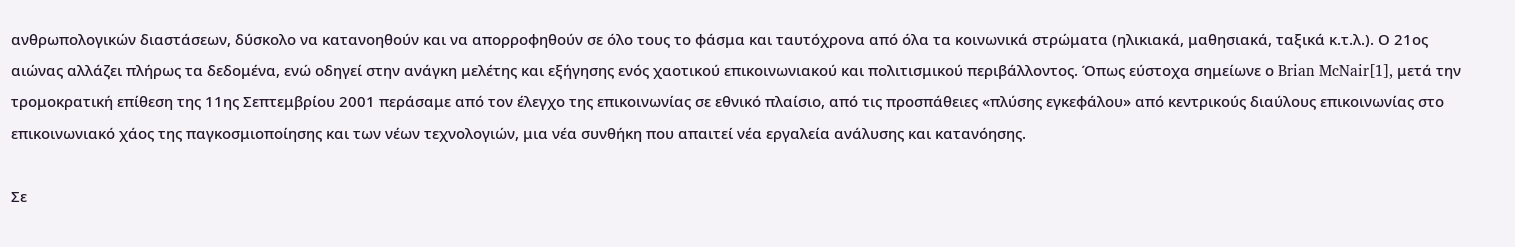ανθρωπολογικών διαστάσεων, δύσκολο να κατανοηθούν και να απορροφηθούν σε όλο τους το φάσμα και ταυτόχρονα από όλα τα κοινωνικά στρώματα (ηλικιακά, μαθησιακά, ταξικά κ.τ.λ.). Ο 21ος αιώνας αλλάζει πλήρως τα δεδομένα, ενώ οδηγεί στην ανάγκη μελέτης και εξήγησης ενός χαοτικού επικοινωνιακού και πολιτισμικού περιβάλλοντος. Όπως εύστοχα σημείωνε ο Brian McNair[1], μετά την τρομοκρατική επίθεση της 11ης Σεπτεμβρίου 2001 περάσαμε από τον έλεγχο της επικοινωνίας σε εθνικό πλαίσιο, από τις προσπάθειες «πλύσης εγκεφάλου» από κεντρικούς διαύλους επικοινωνίας στο επικοινωνιακό χάος της παγκοσμιοποίησης και των νέων τεχνολογιών, μια νέα συνθήκη που απαιτεί νέα εργαλεία ανάλυσης και κατανόησης.

Σε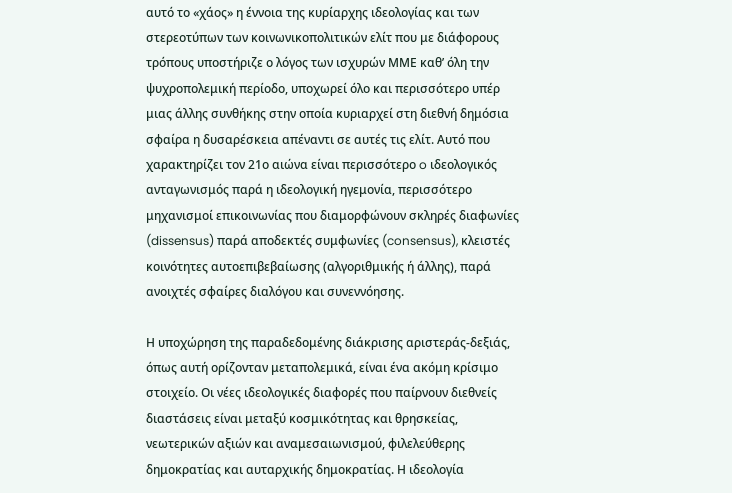αυτό το «χάος» η έννοια της κυρίαρχης ιδεολογίας και των στερεοτύπων των κοινωνικοπολιτικών ελίτ που με διάφορους τρόπους υποστήριζε ο λόγος των ισχυρών ΜΜΕ καθ’ όλη την ψυχροπολεμική περίοδο, υποχωρεί όλο και περισσότερο υπέρ μιας άλλης συνθήκης στην οποία κυριαρχεί στη διεθνή δημόσια σφαίρα η δυσαρέσκεια απέναντι σε αυτές τις ελίτ. Αυτό που χαρακτηρίζει τον 21ο αιώνα είναι περισσότερο o ιδεολογικός ανταγωνισμός παρά η ιδεολογική ηγεμονία, περισσότερο μηχανισμοί επικοινωνίας που διαμορφώνουν σκληρές διαφωνίες (dissensus) παρά αποδεκτές συμφωνίες (consensus), κλειστές κοινότητες αυτοεπιβεβαίωσης (αλγοριθμικής ή άλλης), παρά ανοιχτές σφαίρες διαλόγου και συνεννόησης.

Η υποχώρηση της παραδεδομένης διάκρισης αριστεράς-δεξιάς, όπως αυτή ορίζονταν μεταπολεμικά, είναι ένα ακόμη κρίσιμο στοιχείο. Οι νέες ιδεολογικές διαφορές που παίρνουν διεθνείς διαστάσεις είναι μεταξύ κοσμικότητας και θρησκείας, νεωτερικών αξιών και αναμεσαιωνισμού, φιλελεύθερης δημοκρατίας και αυταρχικής δημοκρατίας. Η ιδεολογία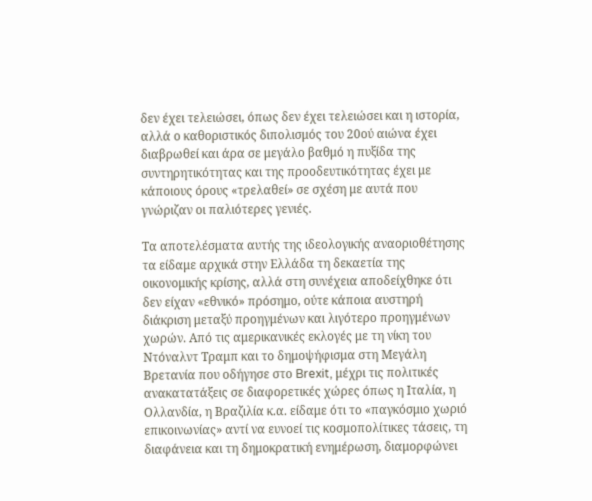δεν έχει τελειώσει, όπως δεν έχει τελειώσει και η ιστορία, αλλά ο καθοριστικός διπολισμός του 20ού αιώνα έχει διαβρωθεί και άρα σε μεγάλο βαθμό η πυξίδα της συντηρητικότητας και της προοδευτικότητας έχει με κάποιους όρους «τρελαθεί» σε σχέση με αυτά που γνώριζαν οι παλιότερες γενιές.

Τα αποτελέσματα αυτής της ιδεολογικής αναοριοθέτησης τα είδαμε αρχικά στην Ελλάδα τη δεκαετία της οικονομικής κρίσης, αλλά στη συνέχεια αποδείχθηκε ότι δεν είχαν «εθνικό» πρόσημο, ούτε κάποια αυστηρή διάκριση μεταξύ προηγμένων και λιγότερο προηγμένων χωρών. Από τις αμερικανικές εκλογές με τη νίκη του Ντόναλντ Τραμπ και το δημοψήφισμα στη Μεγάλη Βρετανία που οδήγησε στο Brexit, μέχρι τις πολιτικές ανακατατάξεις σε διαφορετικές χώρες όπως η Ιταλία, η Ολλανδία, η Βραζιλία κ.α. είδαμε ότι το «παγκόσμιο χωριό επικοινωνίας» αντί να ευνοεί τις κοσμοπολίτικες τάσεις, τη διαφάνεια και τη δημοκρατική ενημέρωση, διαμορφώνει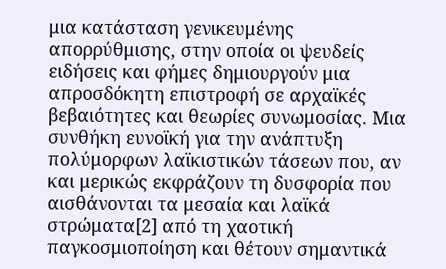μια κατάσταση γενικευμένης απορρύθμισης, στην οποία οι ψευδείς ειδήσεις και φήμες δημιουργούν μια απροσδόκητη επιστροφή σε αρχαϊκές βεβαιότητες και θεωρίες συνωμοσίας. Μια συνθήκη ευνοϊκή για την ανάπτυξη πολύμορφων λαϊκιστικών τάσεων που, αν και μερικώς εκφράζουν τη δυσφορία που αισθάνονται τα μεσαία και λαϊκά στρώματα[2] από τη χαοτική παγκοσμιοποίηση και θέτουν σημαντικά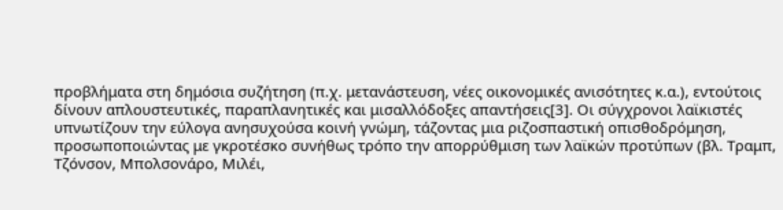προβλήματα στη δημόσια συζήτηση (π.χ. μετανάστευση, νέες οικονομικές ανισότητες κ.α.), εντούτοις δίνουν απλουστευτικές, παραπλανητικές και μισαλλόδοξες απαντήσεις[3]. Οι σύγχρονοι λαϊκιστές υπνωτίζουν την εύλογα ανησυχούσα κοινή γνώμη, τάζοντας μια ριζοσπαστική οπισθοδρόμηση, προσωποποιώντας με γκροτέσκο συνήθως τρόπο την απορρύθμιση των λαϊκών προτύπων (βλ. Τραμπ, Τζόνσον, Μπολσονάρο, Μιλέι,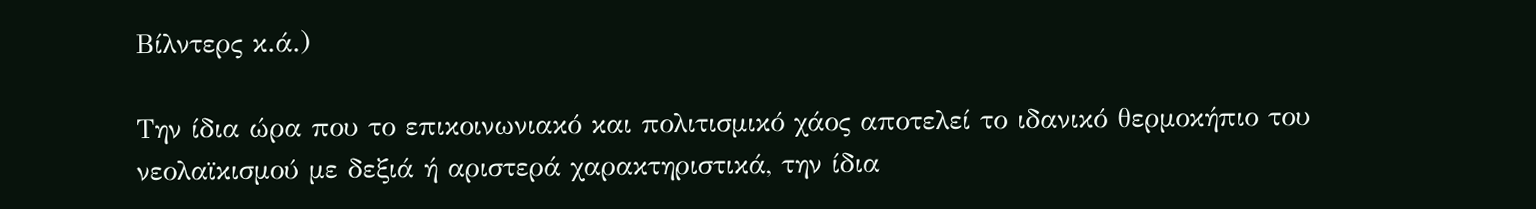Βίλντερς κ.ά.)

Την ίδια ώρα που το επικοινωνιακό και πολιτισμικό χάος αποτελεί το ιδανικό θερμοκήπιο του νεολαϊκισμού με δεξιά ή αριστερά χαρακτηριστικά, την ίδια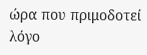ώρα που πριμοδοτεί λόγο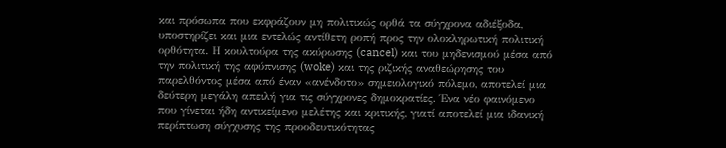και πρόσωπα που εκφράζουν μη πολιτικώς ορθά τα σύγχρονα αδιέξοδα, υποστηρίζει και μια εντελώς αντίθετη ροπή προς την ολοκληρωτική πολιτική ορθότητα. Η κουλτούρα της ακύρωσης (cancel) και του μηδενισμού μέσα από την πολιτική της αφύπνισης (woke) και της ριζικής αναθεώρησης του παρελθόντος μέσα από έναν «ανένδοτο» σημειολογικό πόλεμο, αποτελεί μια δεύτερη μεγάλη απειλή για τις σύγχρονες δημοκρατίες. Ένα νέο φαινόμενο που γίνεται ήδη αντικείμενο μελέτης και κριτικής, γιατί αποτελεί μια ιδανική περίπτωση σύγχυσης της προοδευτικότητας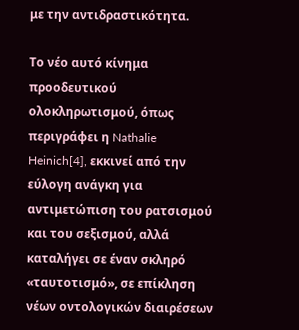με την αντιδραστικότητα.

Το νέο αυτό κίνημα προοδευτικού ολοκληρωτισμού, όπως περιγράφει η Nathalie Heinich[4], εκκινεί από την εύλογη ανάγκη για αντιμετώπιση του ρατσισμού και του σεξισμού, αλλά καταλήγει σε έναν σκληρό «ταυτοτισμό», σε επίκληση νέων οντολογικών διαιρέσεων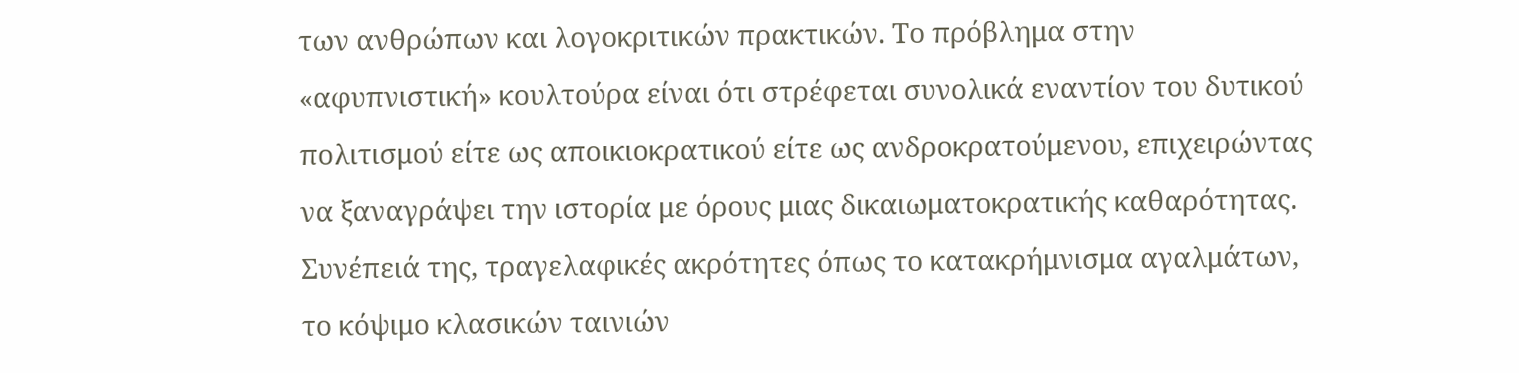των ανθρώπων και λογοκριτικών πρακτικών. Το πρόβλημα στην «αφυπνιστική» κουλτούρα είναι ότι στρέφεται συνολικά εναντίον του δυτικού πολιτισμού είτε ως αποικιοκρατικού είτε ως ανδροκρατούμενου, επιχειρώντας να ξαναγράψει την ιστορία με όρους μιας δικαιωματοκρατικής καθαρότητας. Συνέπειά της, τραγελαφικές ακρότητες όπως το κατακρήμνισμα αγαλμάτων, το κόψιμο κλασικών ταινιών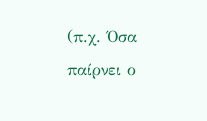(π.χ. Όσα παίρνει ο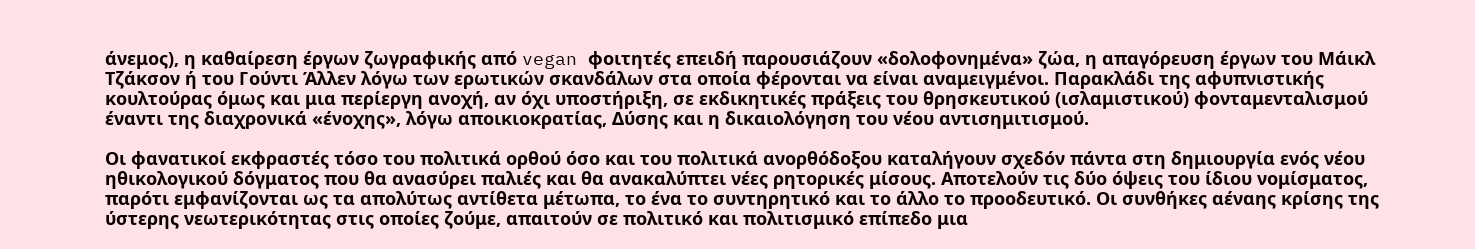άνεμος), η καθαίρεση έργων ζωγραφικής από vegan φοιτητές επειδή παρουσιάζουν «δολοφονημένα» ζώα, η απαγόρευση έργων του Μάικλ Τζάκσον ή του Γούντι Άλλεν λόγω των ερωτικών σκανδάλων στα οποία φέρονται να είναι αναμειγμένοι. Παρακλάδι της αφυπνιστικής κουλτούρας όμως και μια περίεργη ανοχή, αν όχι υποστήριξη, σε εκδικητικές πράξεις του θρησκευτικού (ισλαμιστικού) φονταμενταλισμού έναντι της διαχρονικά «ένοχης», λόγω αποικιοκρατίας, Δύσης και η δικαιολόγηση του νέου αντισημιτισμού.

Οι φανατικοί εκφραστές τόσο του πολιτικά ορθού όσο και του πολιτικά ανορθόδοξου καταλήγουν σχεδόν πάντα στη δημιουργία ενός νέου ηθικολογικού δόγματος που θα ανασύρει παλιές και θα ανακαλύπτει νέες ρητορικές μίσους. Αποτελούν τις δύο όψεις του ίδιου νομίσματος, παρότι εμφανίζονται ως τα απολύτως αντίθετα μέτωπα, το ένα το συντηρητικό και το άλλο το προοδευτικό. Οι συνθήκες αέναης κρίσης της ύστερης νεωτερικότητας στις οποίες ζούμε, απαιτούν σε πολιτικό και πολιτισμικό επίπεδο μια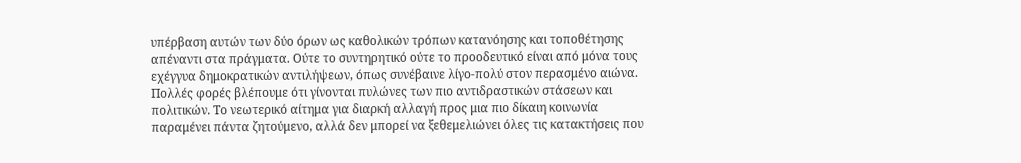υπέρβαση αυτών των δύο όρων ως καθολικών τρόπων κατανόησης και τοποθέτησης απέναντι στα πράγματα. Ούτε το συντηρητικό ούτε το προοδευτικό είναι από μόνα τους εχέγγυα δημοκρατικών αντιλήψεων, όπως συνέβαινε λίγο-πολύ στον περασμένο αιώνα. Πολλές φορές βλέπουμε ότι γίνονται πυλώνες των πιο αντιδραστικών στάσεων και πολιτικών. Το νεωτερικό αίτημα για διαρκή αλλαγή προς μια πιο δίκαιη κοινωνία παραμένει πάντα ζητούμενο, αλλά δεν μπορεί να ξεθεμελιώνει όλες τις κατακτήσεις που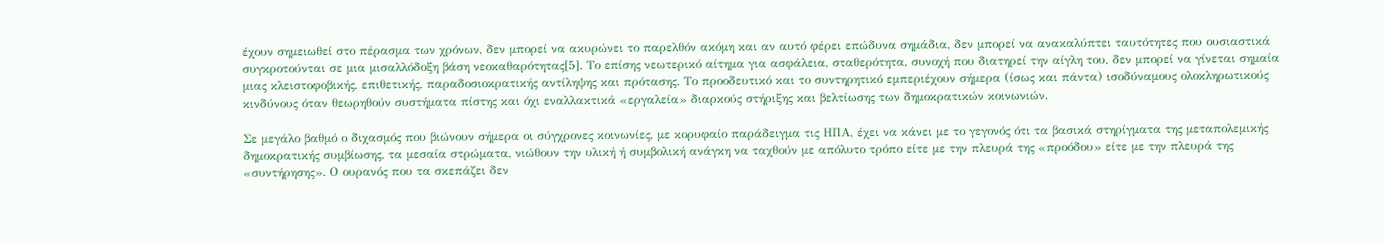έχουν σημειωθεί στο πέρασμα των χρόνων, δεν μπορεί να ακυρώνει το παρελθόν ακόμη και αν αυτό φέρει επώδυνα σημάδια, δεν μπορεί να ανακαλύπτει ταυτότητες που ουσιαστικά συγκροτούνται σε μια μισαλλόδοξη βάση νεοκαθαρότητας[5]. Το επίσης νεωτερικό αίτημα για ασφάλεια, σταθερότητα, συνοχή που διατηρεί την αίγλη του, δεν μπορεί να γίνεται σημαία μιας κλειστοφοβικής, επιθετικής, παραδοσιοκρατικής αντίληψης και πρότασης. Το προοδευτικό και το συντηρητικό εμπεριέχουν σήμερα (ίσως και πάντα) ισοδύναμους ολοκληρωτικούς κινδύνους όταν θεωρηθούν συστήματα πίστης και όχι εναλλακτικά «εργαλεία» διαρκούς στήριξης και βελτίωσης των δημοκρατικών κοινωνιών.

Σε μεγάλο βαθμό ο διχασμός που βιώνουν σήμερα οι σύγχρονες κοινωνίες, με κορυφαίο παράδειγμα τις ΗΠΑ, έχει να κάνει με το γεγονός ότι τα βασικά στηρίγματα της μεταπολεμικής δημοκρατικής συμβίωσης, τα μεσαία στρώματα, νιώθουν την υλική ή συμβολική ανάγκη να ταχθούν με απόλυτο τρόπο είτε με την πλευρά της «προόδου» είτε με την πλευρά της «συντήρησης». Ο ουρανός που τα σκεπάζει δεν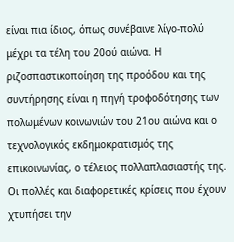είναι πια ίδιος, όπως συνέβαινε λίγο-πολύ μέχρι τα τέλη του 20ού αιώνα. Η ριζοσπαστικοποίηση της προόδου και της συντήρησης είναι η πηγή τροφοδότησης των πολωμένων κοινωνιών του 21ου αιώνα και ο τεχνολογικός εκδημοκρατισμός της επικοινωνίας, ο τέλειος πολλαπλασιαστής της. Οι πολλές και διαφορετικές κρίσεις που έχουν χτυπήσει την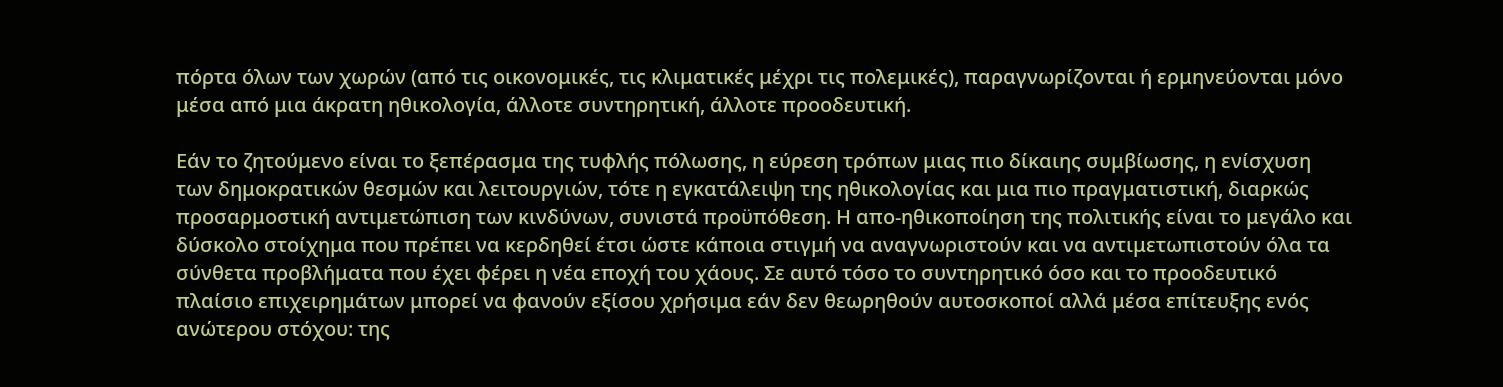πόρτα όλων των χωρών (από τις οικονομικές, τις κλιματικές μέχρι τις πολεμικές), παραγνωρίζονται ή ερμηνεύονται μόνο μέσα από μια άκρατη ηθικολογία, άλλοτε συντηρητική, άλλοτε προοδευτική.

Εάν το ζητούμενο είναι το ξεπέρασμα της τυφλής πόλωσης, η εύρεση τρόπων μιας πιο δίκαιης συμβίωσης, η ενίσχυση των δημοκρατικών θεσμών και λειτουργιών, τότε η εγκατάλειψη της ηθικολογίας και μια πιο πραγματιστική, διαρκώς προσαρμοστική αντιμετώπιση των κινδύνων, συνιστά προϋπόθεση. Η απο-ηθικοποίηση της πολιτικής είναι το μεγάλο και δύσκολο στοίχημα που πρέπει να κερδηθεί έτσι ώστε κάποια στιγμή να αναγνωριστούν και να αντιμετωπιστούν όλα τα σύνθετα προβλήματα που έχει φέρει η νέα εποχή του χάους. Σε αυτό τόσο το συντηρητικό όσο και το προοδευτικό πλαίσιο επιχειρημάτων μπορεί να φανούν εξίσου χρήσιμα εάν δεν θεωρηθούν αυτοσκοποί αλλά μέσα επίτευξης ενός ανώτερου στόχου: της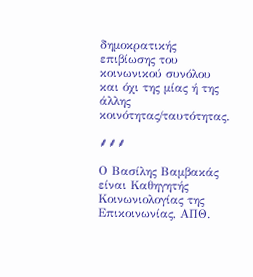δημοκρατικής επιβίωσης του κοινωνικού συνόλου και όχι της μίας ή της άλλης κοινότητας/ταυτότητας.

⸙⸙⸙

Ο Βασίλης Βαμβακάς είναι Καθηγητής Κοινωνιολογίας της Επικοινωνίας, ΑΠΘ.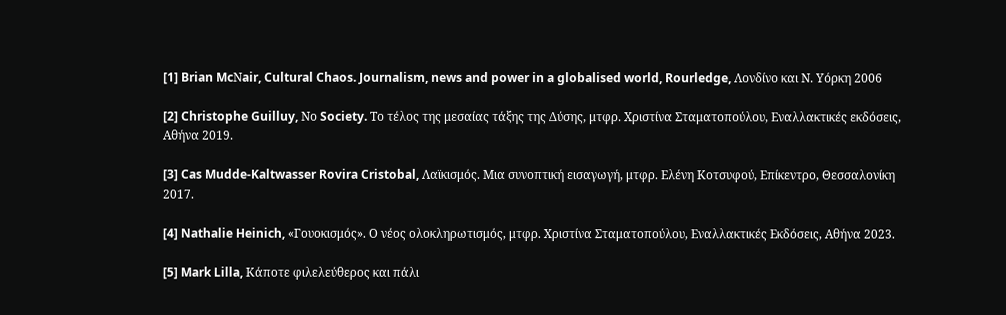[1] Brian McΝair, Cultural Chaos. Journalism, news and power in a globalised world, Rourledge, Λονδίνο και Ν. Υόρκη 2006

[2] Christophe Guilluy, Νο Society. Το τέλος της μεσαίας τάξης της Δύσης, μτφρ. Χριστίνα Σταματοπούλου, Εναλλακτικές εκδόσεις, Αθήνα 2019.

[3] Cas Mudde-Kaltwasser Rovira Cristobal, Λαϊκισμός. Μια συνοπτική εισαγωγή, μτφρ. Ελένη Κοτσυφού, Επίκεντρο, Θεσσαλονίκη 2017.

[4] Nathalie Heinich, «Γουοκισμός». Ο νέος ολοκληρωτισμός, μτφρ. Χριστίνα Σταματοπούλου, Εναλλακτικές Εκδόσεις, Αθήνα 2023.

[5] Mark Lilla, Κάποτε φιλελεύθερος και πάλι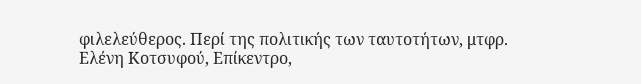φιλελεύθερος. Περί της πολιτικής των ταυτοτήτων, μτφρ. Ελένη Κοτσυφού, Επίκεντρο,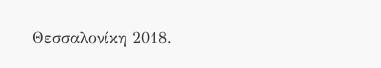Θεσσαλονίκη 2018.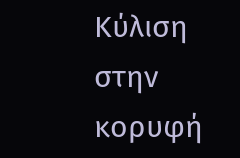Κύλιση στην κορυφή